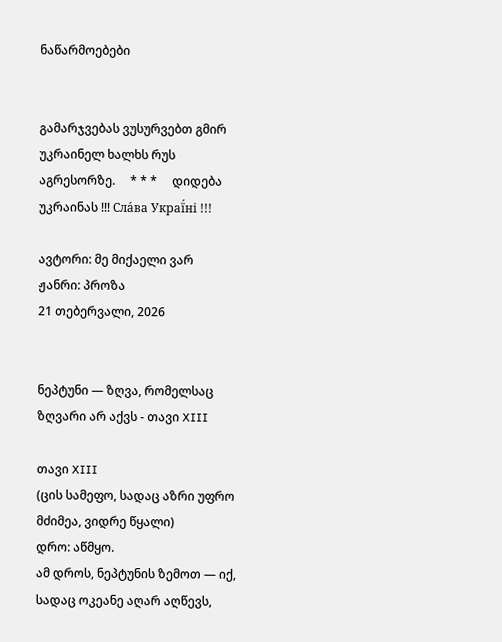ნაწარმოებები


გამარჯვებას ვუსურვებთ გმირ უკრაინელ ხალხს რუს აგრესორზე.     * * *     დიდება უკრაინას !!! Сла́ва Украї́ні !!!

ავტორი: მე მიქაელი ვარ
ჟანრი: პროზა
21 თებერვალი, 2026


ნეპტუნი — ზღვა, რომელსაც ზღვარი არ აქვს - თავი XIII

თავი XIII
(ცის სამეფო, სადაც აზრი უფრო მძიმეა, ვიდრე წყალი)
დრო: აწმყო.
ამ დროს, ნეპტუნის ზემოთ — იქ, სადაც ოკეანე აღარ აღწევს,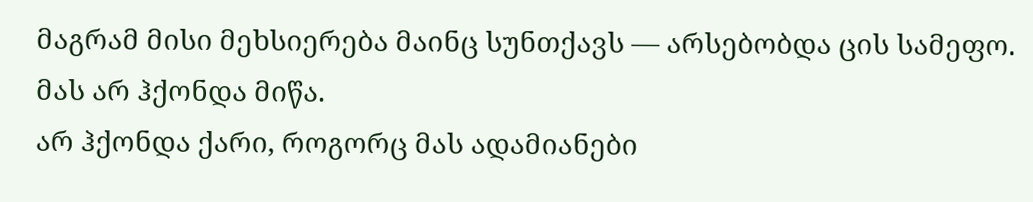მაგრამ მისი მეხსიერება მაინც სუნთქავს — არსებობდა ცის სამეფო.
მას არ ჰქონდა მიწა.
არ ჰქონდა ქარი, როგორც მას ადამიანები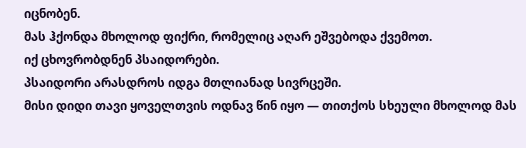იცნობენ.
მას ჰქონდა მხოლოდ ფიქრი, რომელიც აღარ ეშვებოდა ქვემოთ.
იქ ცხოვრობდნენ პსაიდორები.
პსაიდორი არასდროს იდგა მთლიანად სივრცეში.
მისი დიდი თავი ყოველთვის ოდნავ წინ იყო — თითქოს სხეული მხოლოდ მას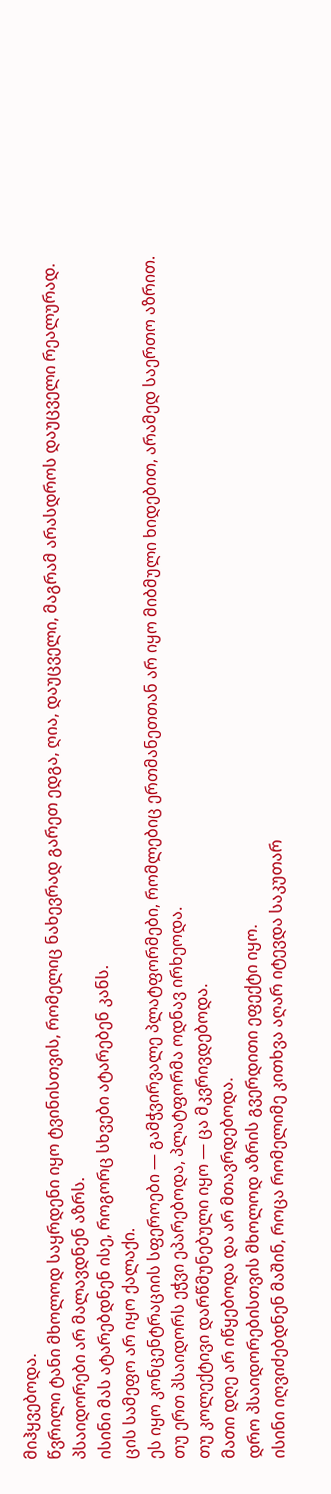მიჰყვებოდა.
წვრილი ტანი მხოლოდ საყრდენი იყო ტვინისთვის, რომელიც ნახევრად გარეთ ედგა, ღია, დაუცველი, მაგრამ არასდროს დაუცველი რეალურად.
პსაიდორები არ მალავდნენ აზრს.
ისინი მას ატარებდნენ ისე, როგორც სხვები ატარებენ კანს.
ცის სამეფო არ იყო ქალაქი.
ეს იყო კონცენტრაციის სფეროები — გამჭვირვალე პლატფორმები, რომლებიც ერთმანეთთან არ იყო მიბმული ხიდებით, არამედ საერთო აზრით.
თუ ერთ პსაიდორს ეჭვი ეპარებოდა, პლატფორმა ოდნავ ირხეოდა.
თუ კოლექტივი დარწმუნებული იყო — ცა მკვრივდებოდა.
მათი დღე არ იწყებოდა და არ მთავრდებოდა.
დრო პსაიდორებისთვის მხოლოდ აზრის გვერდითი ეფექტი იყო.
ისინი იღვიძებდნენ მაშინ, როცა რომელიმე კითხვა აღარ იტევდა საკუთარ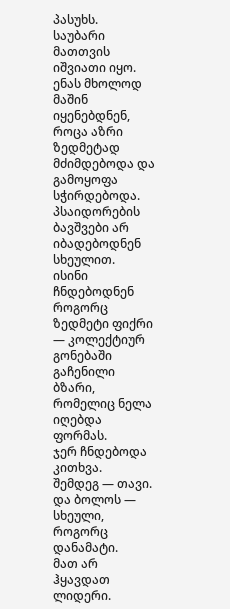პასუხს.
საუბარი მათთვის იშვიათი იყო.
ენას მხოლოდ მაშინ იყენებდნენ, როცა აზრი ზედმეტად მძიმდებოდა და გამოყოფა სჭირდებოდა.
პსაიდორების ბავშვები არ იბადებოდნენ სხეულით.
ისინი ჩნდებოდნენ როგორც ზედმეტი ფიქრი — კოლექტიურ გონებაში გაჩენილი ბზარი, რომელიც ნელა იღებდა ფორმას.
ჯერ ჩნდებოდა კითხვა.
შემდეგ — თავი.
და ბოლოს — სხეული, როგორც დანამატი.
მათ არ ჰყავდათ ლიდერი.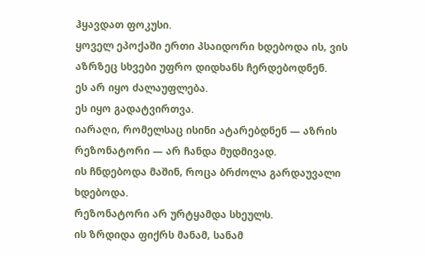ჰყავდათ ფოკუსი.
ყოველ ეპოქაში ერთი პსაიდორი ხდებოდა ის, ვის აზრზეც სხვები უფრო დიდხანს ჩერდებოდნენ.
ეს არ იყო ძალაუფლება.
ეს იყო გადატვირთვა.
იარაღი, რომელსაც ისინი ატარებდნენ — აზრის რეზონატორი — არ ჩანდა მუდმივად.
ის ჩნდებოდა მაშინ, როცა ბრძოლა გარდაუვალი ხდებოდა.
რეზონატორი არ ურტყამდა სხეულს.
ის ზრდიდა ფიქრს მანამ, სანამ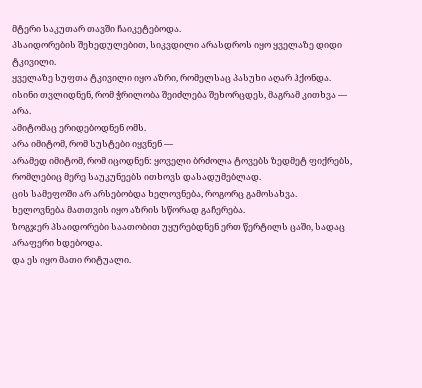მტერი საკუთარ თავში ჩაიკეტებოდა.
პსაიდორების შეხედულებით, სიკვდილი არასდროს იყო ყველაზე დიდი ტკივილი.
ყველაზე სუფთა ტკივილი იყო აზრი, რომელსაც პასუხი აღარ ჰქონდა.
ისინი თვლიდნენ, რომ ჭრილობა შეიძლება შეხორცდეს, მაგრამ კითხვა — არა.
ამიტომაც ერიდებოდნენ ომს.
არა იმიტომ, რომ სუსტები იყვნენ —
არამედ იმიტომ, რომ იცოდნენ: ყოველი ბრძოლა ტოვებს ზედმეტ ფიქრებს, რომლებიც მერე საუკუნეებს ითხოვს დასადუმებლად.
ცის სამეფოში არ არსებობდა ხელოვნება, როგორც გამოსახვა.
ხელოვნება მათთვის იყო აზრის სწორად გაჩერება.
ზოგჯერ პსაიდორები საათობით უყურებდნენ ერთ წერტილს ცაში, სადაც არაფერი ხდებოდა.
და ეს იყო მათი რიტუალი.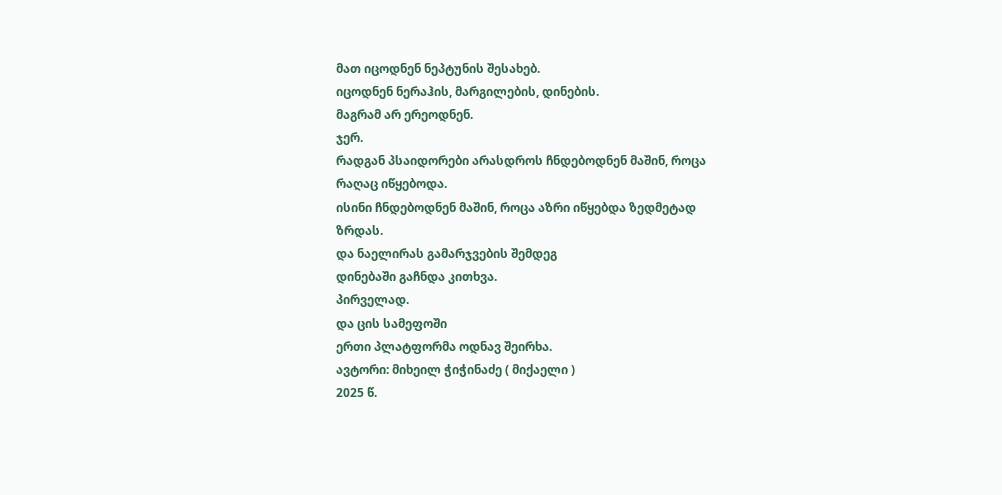მათ იცოდნენ ნეპტუნის შესახებ.
იცოდნენ ნერაჰის, მარგილების, დინების.
მაგრამ არ ერეოდნენ.
ჯერ.
რადგან პსაიდორები არასდროს ჩნდებოდნენ მაშინ, როცა რაღაც იწყებოდა.
ისინი ჩნდებოდნენ მაშინ, როცა აზრი იწყებდა ზედმეტად ზრდას.
და ნაელირას გამარჯვების შემდეგ
დინებაში გაჩნდა კითხვა.
პირველად.
და ცის სამეფოში
ერთი პლატფორმა ოდნავ შეირხა.
ავტორი: მიხეილ ჭიჭინაძე ( მიქაელი )
2025 წ.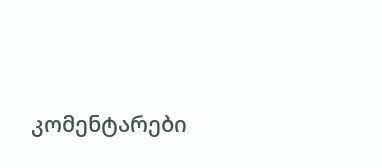კომენტარები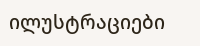ილუსტრაციები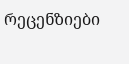რეცენზიები